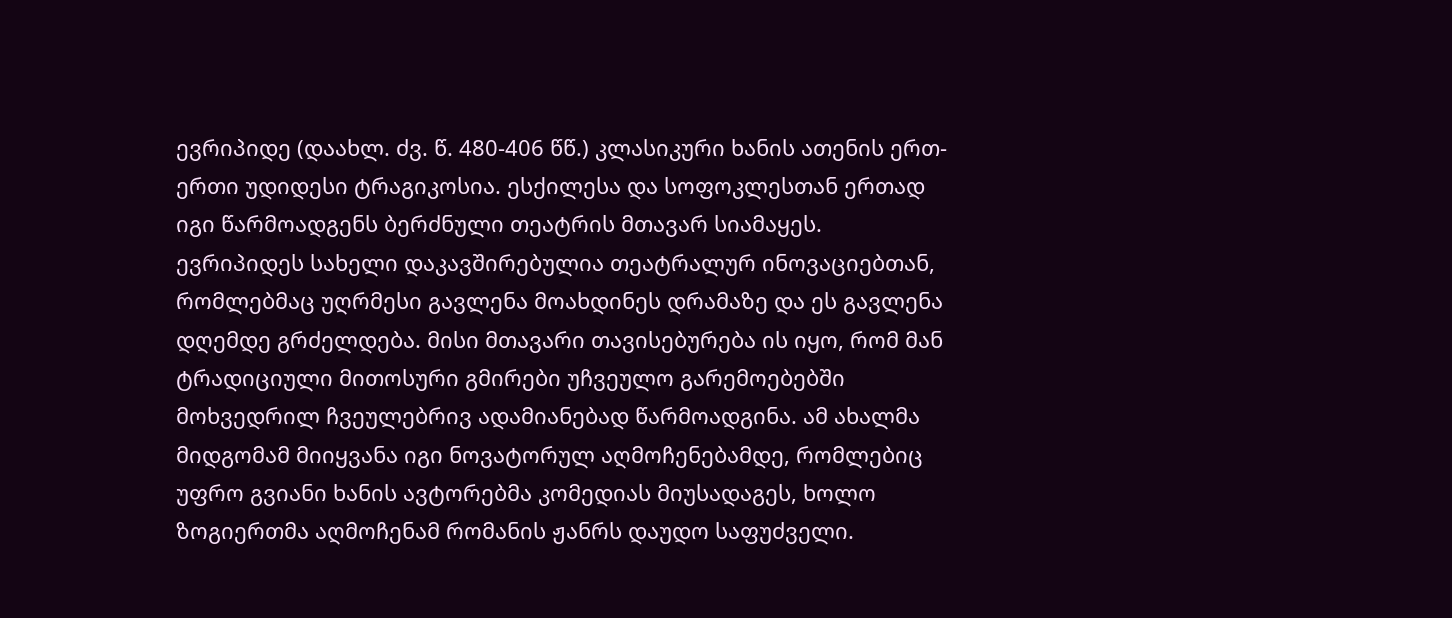ევრიპიდე (დაახლ. ძვ. წ. 480-406 წწ.) კლასიკური ხანის ათენის ერთ-ერთი უდიდესი ტრაგიკოსია. ესქილესა და სოფოკლესთან ერთად იგი წარმოადგენს ბერძნული თეატრის მთავარ სიამაყეს.
ევრიპიდეს სახელი დაკავშირებულია თეატრალურ ინოვაციებთან, რომლებმაც უღრმესი გავლენა მოახდინეს დრამაზე და ეს გავლენა დღემდე გრძელდება. მისი მთავარი თავისებურება ის იყო, რომ მან ტრადიციული მითოსური გმირები უჩვეულო გარემოებებში მოხვედრილ ჩვეულებრივ ადამიანებად წარმოადგინა. ამ ახალმა მიდგომამ მიიყვანა იგი ნოვატორულ აღმოჩენებამდე, რომლებიც უფრო გვიანი ხანის ავტორებმა კომედიას მიუსადაგეს, ხოლო ზოგიერთმა აღმოჩენამ რომანის ჟანრს დაუდო საფუძველი.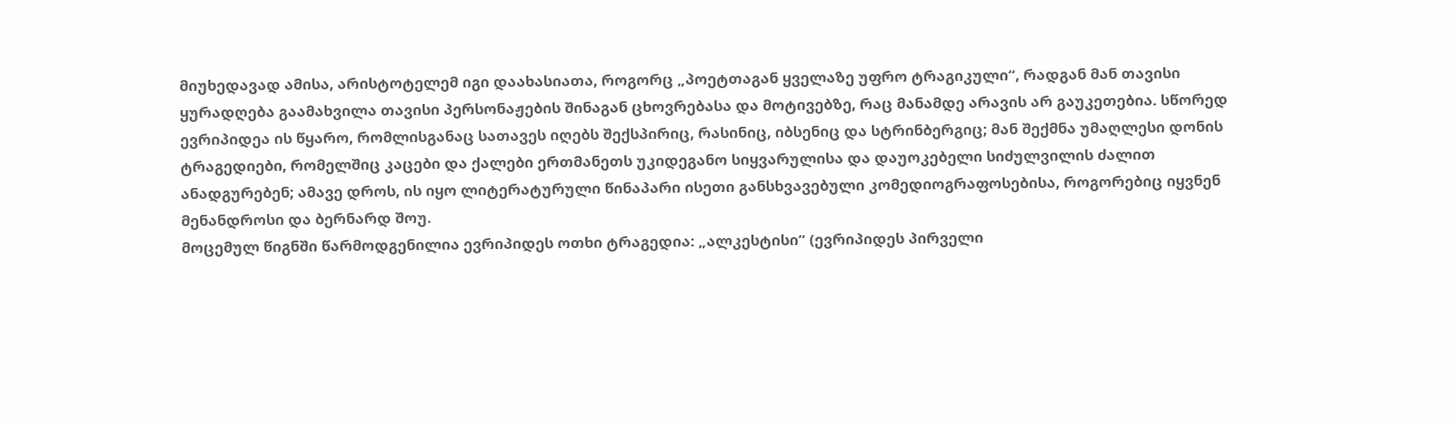მიუხედავად ამისა, არისტოტელემ იგი დაახასიათა, როგორც „პოეტთაგან ყველაზე უფრო ტრაგიკული“, რადგან მან თავისი ყურადღება გაამახვილა თავისი პერსონაჟების შინაგან ცხოვრებასა და მოტივებზე, რაც მანამდე არავის არ გაუკეთებია. სწორედ ევრიპიდეა ის წყარო, რომლისგანაც სათავეს იღებს შექსპირიც, რასინიც, იბსენიც და სტრინბერგიც; მან შექმნა უმაღლესი დონის ტრაგედიები, რომელშიც კაცები და ქალები ერთმანეთს უკიდეგანო სიყვარულისა და დაუოკებელი სიძულვილის ძალით ანადგურებენ; ამავე დროს, ის იყო ლიტერატურული წინაპარი ისეთი განსხვავებული კომედიოგრაფოსებისა, როგორებიც იყვნენ მენანდროსი და ბერნარდ შოუ.
მოცემულ წიგნში წარმოდგენილია ევრიპიდეს ოთხი ტრაგედია: „ალკესტისი“ (ევრიპიდეს პირველი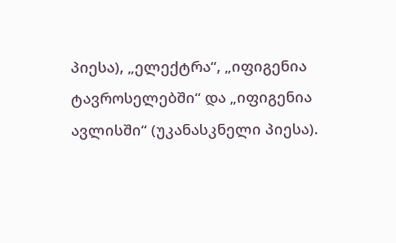პიესა), „ელექტრა“, „იფიგენია ტავროსელებში“ და „იფიგენია ავლისში“ (უკანასკნელი პიესა).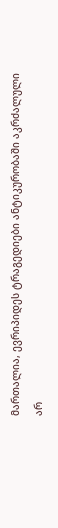მართალია, ევრიპიდეს ტრაგედიები ანტიკურობაში აკრძალული არ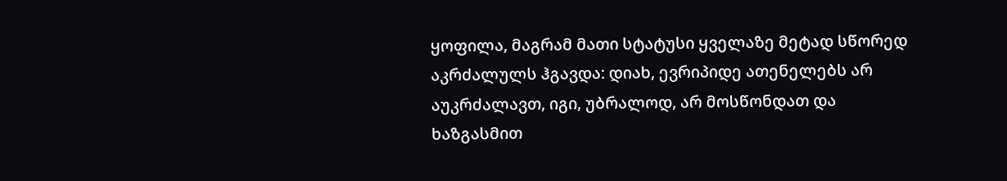ყოფილა, მაგრამ მათი სტატუსი ყველაზე მეტად სწორედ აკრძალულს ჰგავდა: დიახ, ევრიპიდე ათენელებს არ აუკრძალავთ, იგი, უბრალოდ, არ მოსწონდათ და ხაზგასმით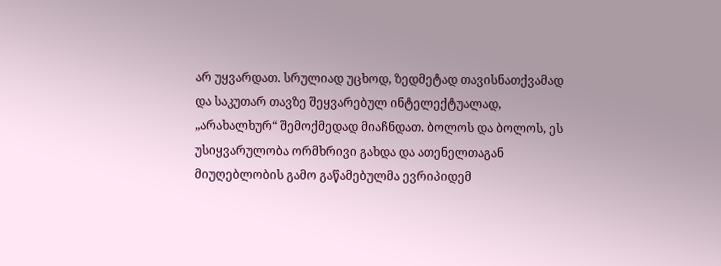არ უყვარდათ. სრულიად უცხოდ, ზედმეტად თავისნათქვამად და საკუთარ თავზე შეყვარებულ ინტელექტუალად, „არახალხურ“ შემოქმედად მიაჩნდათ. ბოლოს და ბოლოს, ეს უსიყვარულობა ორმხრივი გახდა და ათენელთაგან მიუღებლობის გამო გაწამებულმა ევრიპიდემ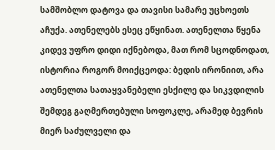სამშობლო დატოვა და თავისი სამარე უცხოეთს აჩუქა. ათენელებს ესეც ეწყინათ. ათენელთა წყენა კიდევ უფრო დიდი იქნებოდა, მათ რომ სცოდნოდათ, ისტორია როგორ მოიქცეოდა: ბედის ირონიით, არა ათენელთა სათაყვანებელი ესქილე და სიკვდილის შემდეგ გაღმერთებული სოფოკლე, არამედ ბევრის მიერ საძულველი და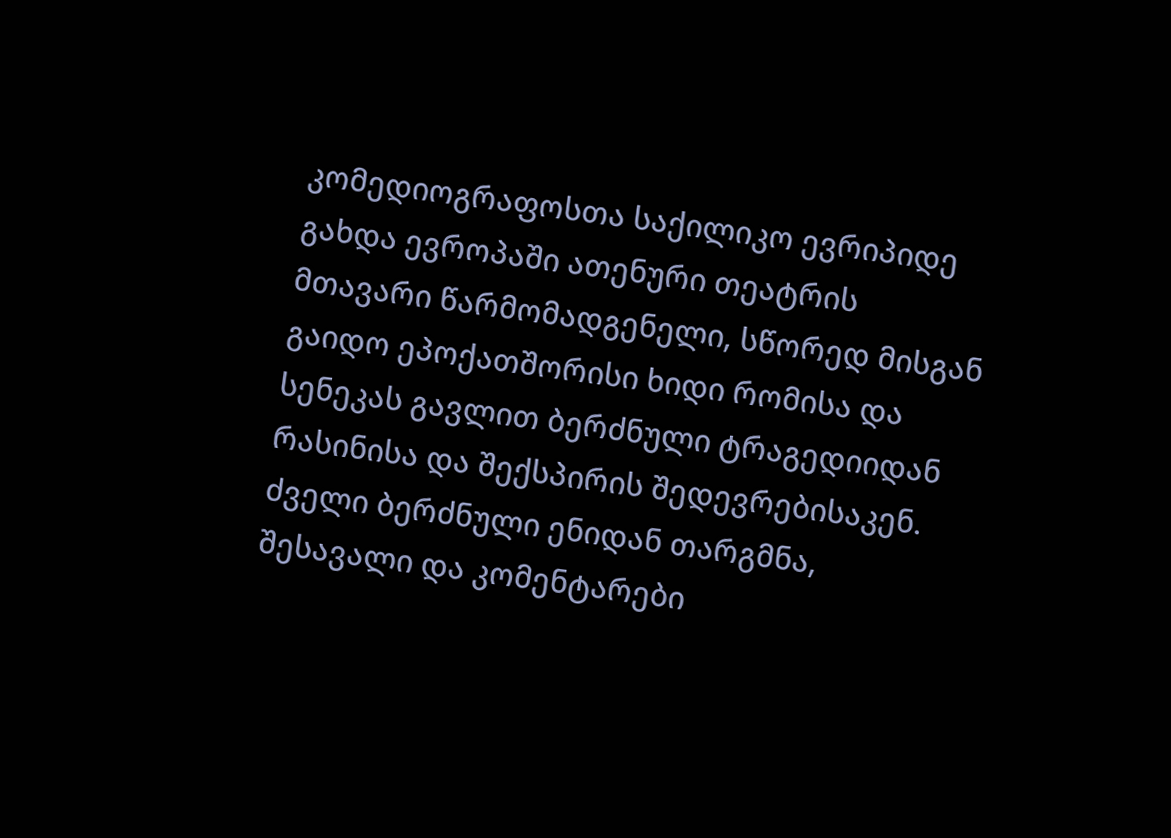კომედიოგრაფოსთა საქილიკო ევრიპიდე გახდა ევროპაში ათენური თეატრის მთავარი წარმომადგენელი, სწორედ მისგან გაიდო ეპოქათშორისი ხიდი რომისა და სენეკას გავლით ბერძნული ტრაგედიიდან რასინისა და შექსპირის შედევრებისაკენ.
ძველი ბერძნული ენიდან თარგმნა, შესავალი და კომენტარები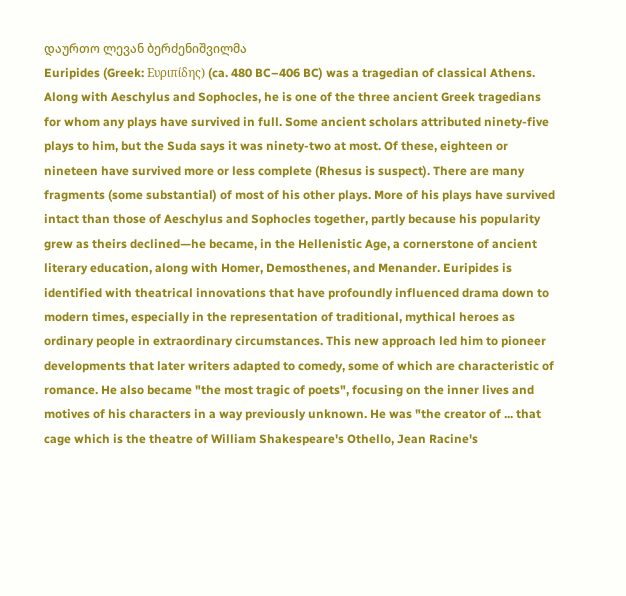დაურთო ლევან ბერძენიშვილმა
Euripides (Greek: Ευριπίδης) (ca. 480 BC–406 BC) was a tragedian of classical Athens. Along with Aeschylus and Sophocles, he is one of the three ancient Greek tragedians for whom any plays have survived in full. Some ancient scholars attributed ninety-five plays to him, but the Suda says it was ninety-two at most. Of these, eighteen or nineteen have survived more or less complete (Rhesus is suspect). There are many fragments (some substantial) of most of his other plays. More of his plays have survived intact than those of Aeschylus and Sophocles together, partly because his popularity grew as theirs declined—he became, in the Hellenistic Age, a cornerstone of ancient literary education, along with Homer, Demosthenes, and Menander. Euripides is identified with theatrical innovations that have profoundly influenced drama down to modern times, especially in the representation of traditional, mythical heroes as ordinary people in extraordinary circumstances. This new approach led him to pioneer developments that later writers adapted to comedy, some of which are characteristic of romance. He also became "the most tragic of poets", focusing on the inner lives and motives of his characters in a way previously unknown. He was "the creator of ... that cage which is the theatre of William Shakespeare's Othello, Jean Racine's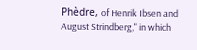Phèdre, of Henrik Ibsen and August Strindberg," in which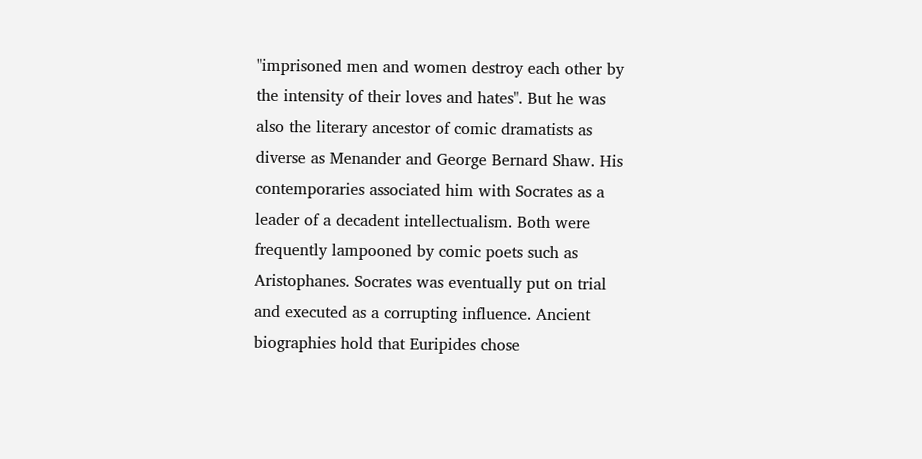"imprisoned men and women destroy each other by the intensity of their loves and hates". But he was also the literary ancestor of comic dramatists as diverse as Menander and George Bernard Shaw. His contemporaries associated him with Socrates as a leader of a decadent intellectualism. Both were frequently lampooned by comic poets such as Aristophanes. Socrates was eventually put on trial and executed as a corrupting influence. Ancient biographies hold that Euripides chose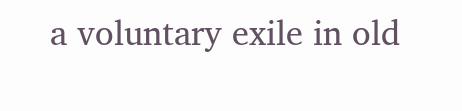a voluntary exile in old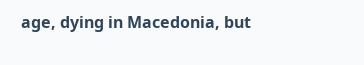age, dying in Macedonia, but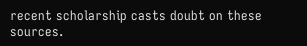recent scholarship casts doubt on these sources.